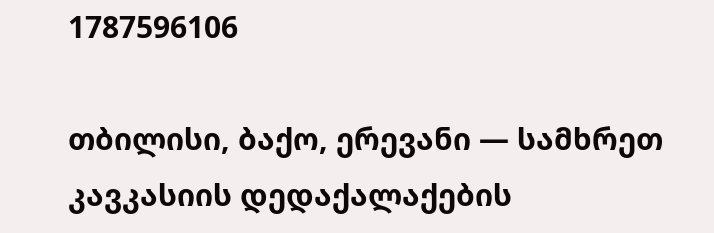1787596106

თბილისი, ბაქო, ერევანი — სამხრეთ კავკასიის დედაქალაქების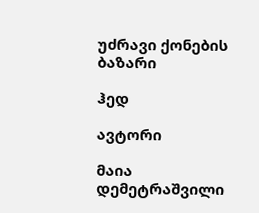უძრავი ქონების ბაზარი

ჰედ

ავტორი

მაია დემეტრაშვილი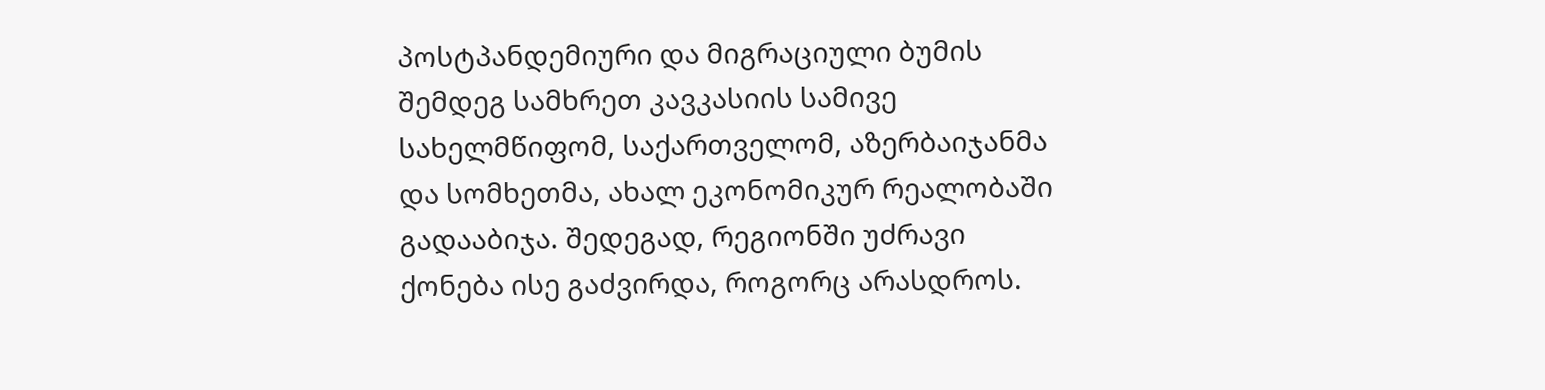პოსტპანდემიური და მიგრაციული ბუმის შემდეგ სამხრეთ კავკასიის სამივე სახელმწიფომ, საქართველომ, აზერბაიჯანმა და სომხეთმა, ახალ ეკონომიკურ რეალობაში გადააბიჯა. შედეგად, რეგიონში უძრავი ქონება ისე გაძვირდა, როგორც არასდროს.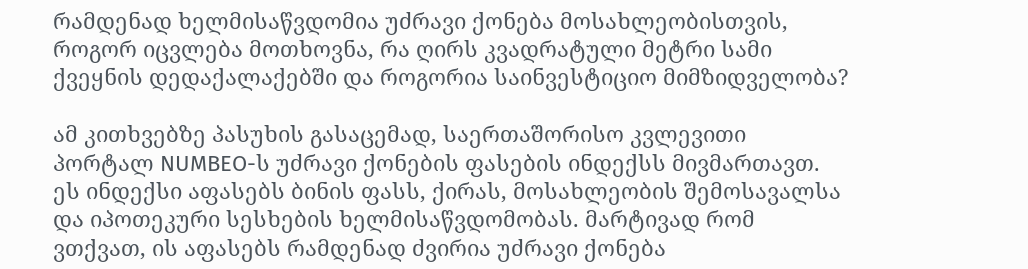რამდენად ხელმისაწვდომია უძრავი ქონება მოსახლეობისთვის, როგორ იცვლება მოთხოვნა, რა ღირს კვადრატული მეტრი სამი ქვეყნის დედაქალაქებში და როგორია საინვესტიციო მიმზიდველობა?

ამ კითხვებზე პასუხის გასაცემად, საერთაშორისო კვლევითი პორტალ NUMBEO-ს უძრავი ქონების ფასების ინდექსს მივმართავთ. ეს ინდექსი აფასებს ბინის ფასს, ქირას, მოსახლეობის შემოსავალსა და იპოთეკური სესხების ხელმისაწვდომობას. მარტივად რომ ვთქვათ, ის აფასებს რამდენად ძვირია უძრავი ქონება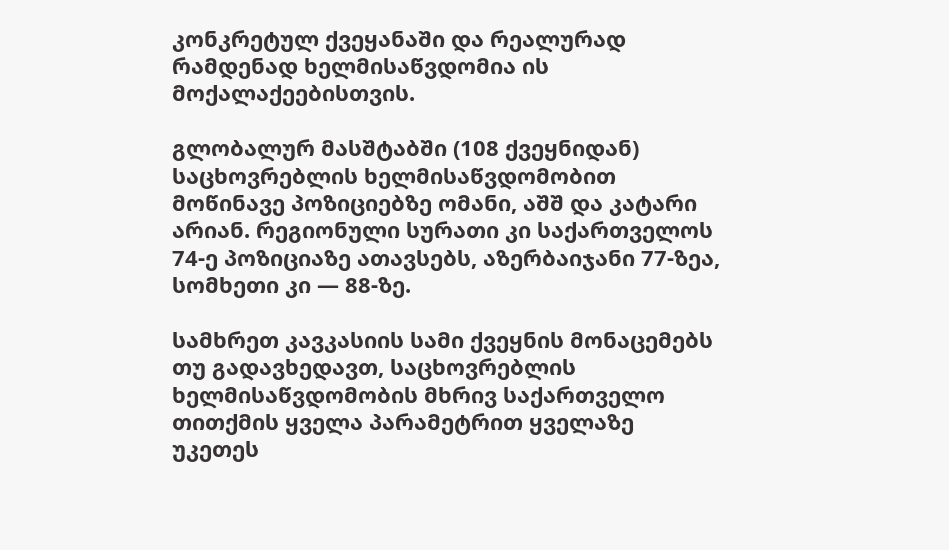კონკრეტულ ქვეყანაში და რეალურად რამდენად ხელმისაწვდომია ის მოქალაქეებისთვის.

გლობალურ მასშტაბში (108 ქვეყნიდან) საცხოვრებლის ხელმისაწვდომობით მოწინავე პოზიციებზე ომანი, აშშ და კატარი არიან. რეგიონული სურათი კი საქართველოს 74-ე პოზიციაზე ათავსებს, აზერბაიჯანი 77-ზეა, სომხეთი კი — 88-ზე.

სამხრეთ კავკასიის სამი ქვეყნის მონაცემებს თუ გადავხედავთ, საცხოვრებლის ხელმისაწვდომობის მხრივ საქართველო თითქმის ყველა პარამეტრით ყველაზე უკეთეს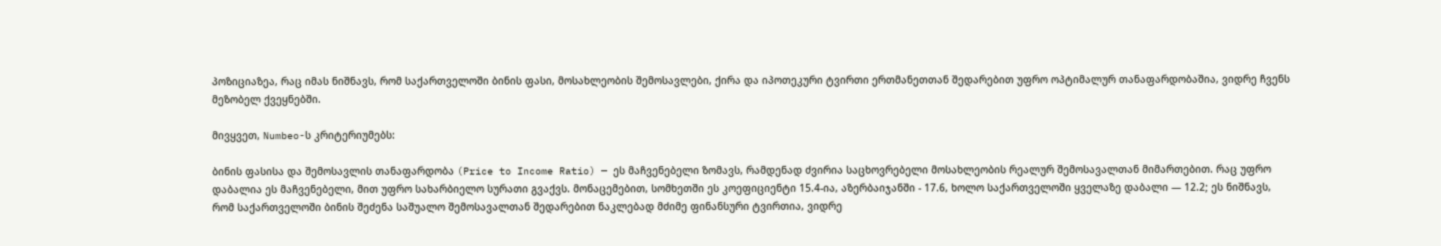პოზიციაზეა, რაც იმას ნიშნავს, რომ საქართველოში ბინის ფასი, მოსახლეობის შემოსავლები, ქირა და იპოთეკური ტვირთი ერთმანეთთან შედარებით უფრო ოპტიმალურ თანაფარდობაშია, ვიდრე ჩვენს მეზობელ ქვეყნებში.

მივყვეთ, Numbeo-ს კრიტერიუმებს:

ბინის ფასისა და შემოსავლის თანაფარდობა (Price to Income Ratio) — ეს მაჩვენებელი ზომავს, რამდენად ძვირია საცხოვრებელი მოსახლეობის რეალურ შემოსავალთან მიმართებით. რაც უფრო დაბალია ეს მაჩვენებელი, მით უფრო სახარბიელო სურათი გვაქვს. მონაცემებით, სომხეთში ეს კოეფიციენტი 15.4-ია, აზერბაიჯანში - 17.6, ხოლო საქართველოში ყველაზე დაბალი — 12.2; ეს ნიშნავს, რომ საქართველოში ბინის შეძენა საშუალო შემოსავალთან შედარებით ნაკლებად მძიმე ფინანსური ტვირთია, ვიდრე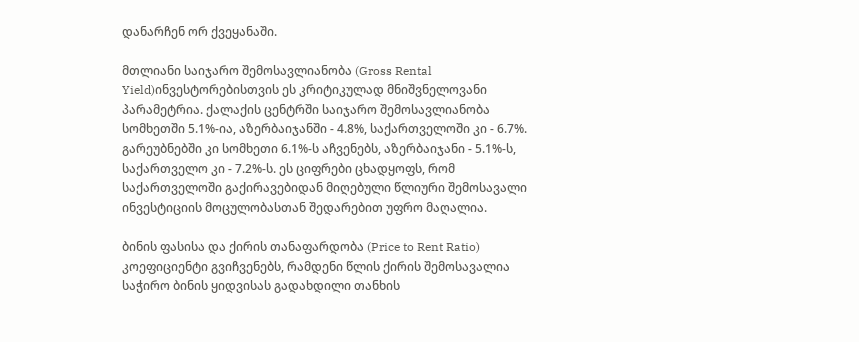დანარჩენ ორ ქვეყანაში.

მთლიანი საიჯარო შემოსავლიანობა (Gross Rental Yield)ინვესტორებისთვის ეს კრიტიკულად მნიშვნელოვანი პარამეტრია. ქალაქის ცენტრში საიჯარო შემოსავლიანობა სომხეთში 5.1%-ია, აზერბაიჯანში - 4.8%, საქართველოში კი - 6.7%. გარეუბნებში კი სომხეთი 6.1%-ს აჩვენებს, აზერბაიჯანი - 5.1%-ს, საქართველო კი - 7.2%-ს. ეს ციფრები ცხადყოფს, რომ საქართველოში გაქირავებიდან მიღებული წლიური შემოსავალი ინვესტიციის მოცულობასთან შედარებით უფრო მაღალია.

ბინის ფასისა და ქირის თანაფარდობა (Price to Rent Ratio) კოეფიციენტი გვიჩვენებს, რამდენი წლის ქირის შემოსავალია საჭირო ბინის ყიდვისას გადახდილი თანხის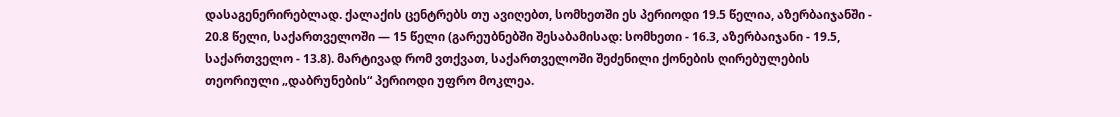დასაგენერირებლად. ქალაქის ცენტრებს თუ ავიღებთ, სომხეთში ეს პერიოდი 19.5 წელია, აზერბაიჯანში - 20.8 წელი, საქართველოში — 15 წელი (გარეუბნებში შესაბამისად: სომხეთი - 16.3, აზერბაიჯანი - 19.5, საქართველო - 13.8). მარტივად რომ ვთქვათ, საქართველოში შეძენილი ქონების ღირებულების თეორიული „დაბრუნების“ პერიოდი უფრო მოკლეა.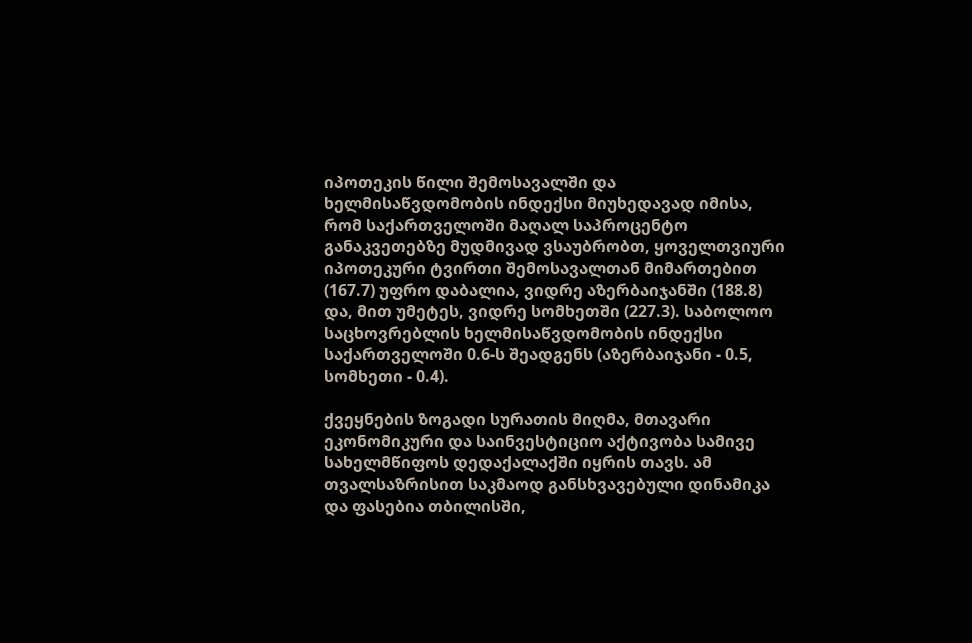იპოთეკის წილი შემოსავალში და ხელმისაწვდომობის ინდექსი მიუხედავად იმისა, რომ საქართველოში მაღალ საპროცენტო განაკვეთებზე მუდმივად ვსაუბრობთ, ყოველთვიური იპოთეკური ტვირთი შემოსავალთან მიმართებით (167.7) უფრო დაბალია, ვიდრე აზერბაიჯანში (188.8) და, მით უმეტეს, ვიდრე სომხეთში (227.3). საბოლოო საცხოვრებლის ხელმისაწვდომობის ინდექსი საქართველოში 0.6-ს შეადგენს (აზერბაიჯანი - 0.5, სომხეთი - 0.4).

ქვეყნების ზოგადი სურათის მიღმა, მთავარი ეკონომიკური და საინვესტიციო აქტივობა სამივე სახელმწიფოს დედაქალაქში იყრის თავს. ამ თვალსაზრისით საკმაოდ განსხვავებული დინამიკა და ფასებია თბილისში,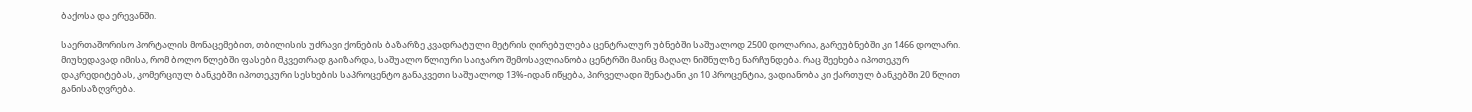ბაქოსა და ერევანში.

საერთაშორისო პორტალის მონაცემებით, თბილისის უძრავი ქონების ბაზარზე კვადრატული მეტრის ღირებულება ცენტრალურ უბნებში საშუალოდ 2500 დოლარია, გარეუბნებში კი 1466 დოლარი. მიუხედავად იმისა, რომ ბოლო წლებში ფასები მკვეთრად გაიზარდა, საშუალო წლიური საიჯარო შემოსავლიანობა ცენტრში მაინც მაღალ ნიშნულზე ნარჩუნდება. რაც შეეხება იპოთეკურ დაკრედიტებას, კომერციულ ბანკებში იპოთეკური სესხების საპროცენტო განაკვეთი საშუალოდ 13%-იდან იწყება, პირველადი შენატანი კი 10 პროცენტია, ვადიანობა კი ქართულ ბანკებში 20 წლით განისაზღვრება.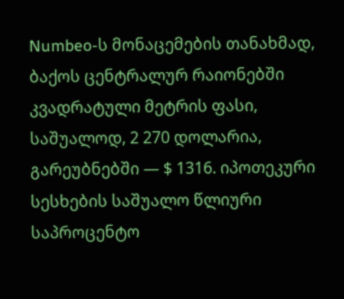Numbeo-ს მონაცემების თანახმად, ბაქოს ცენტრალურ რაიონებში კვადრატული მეტრის ფასი, საშუალოდ, 2 270 დოლარია, გარეუბნებში — $ 1316. იპოთეკური სესხების საშუალო წლიური საპროცენტო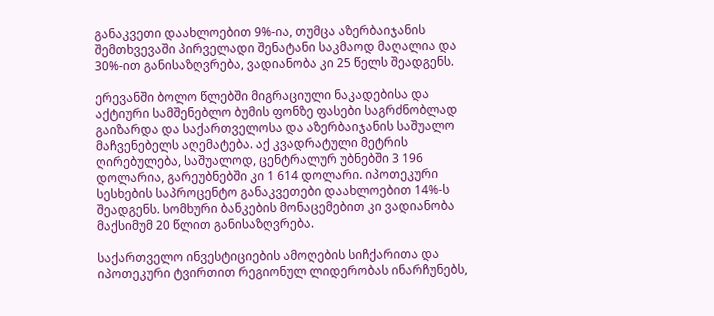განაკვეთი დაახლოებით 9%-ია, თუმცა აზერბაიჯანის შემთხვევაში პირველადი შენატანი საკმაოდ მაღალია და 30%-ით განისაზღვრება, ვადიანობა კი 25 წელს შეადგენს.

ერევანში ბოლო წლებში მიგრაციული ნაკადებისა და აქტიური სამშენებლო ბუმის ფონზე ფასები საგრძნობლად გაიზარდა და საქართველოსა და აზერბაიჯანის საშუალო მაჩვენებელს აღემატება. აქ კვადრატული მეტრის ღირებულება, საშუალოდ, ცენტრალურ უბნებში 3 196 დოლარია, გარეუბნებში კი 1 614 დოლარი. იპოთეკური სესხების საპროცენტო განაკვეთები დაახლოებით 14%-ს შეადგენს. სომხური ბანკების მონაცემებით კი ვადიანობა მაქსიმუმ 20 წლით განისაზღვრება.

საქართველო ინვესტიციების ამოღების სიჩქარითა და იპოთეკური ტვირთით რეგიონულ ლიდერობას ინარჩუნებს,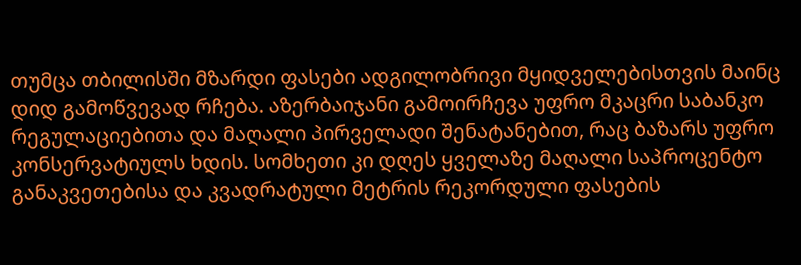თუმცა თბილისში მზარდი ფასები ადგილობრივი მყიდველებისთვის მაინც დიდ გამოწვევად რჩება. აზერბაიჯანი გამოირჩევა უფრო მკაცრი საბანკო რეგულაციებითა და მაღალი პირველადი შენატანებით, რაც ბაზარს უფრო კონსერვატიულს ხდის. სომხეთი კი დღეს ყველაზე მაღალი საპროცენტო განაკვეთებისა და კვადრატული მეტრის რეკორდული ფასების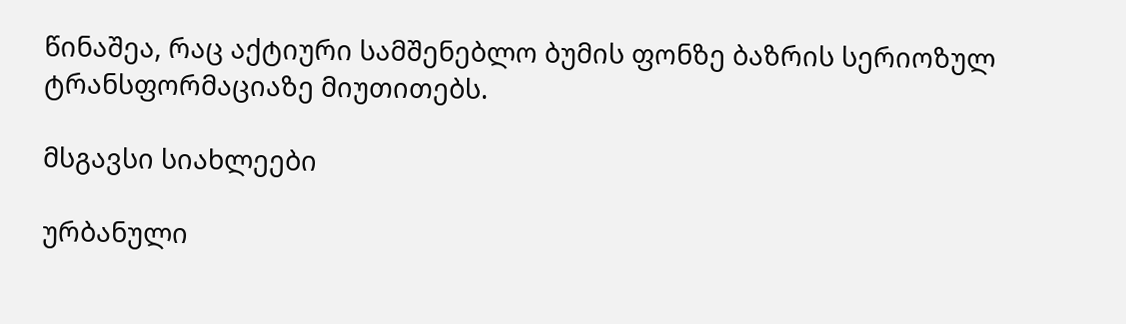წინაშეა, რაც აქტიური სამშენებლო ბუმის ფონზე ბაზრის სერიოზულ ტრანსფორმაციაზე მიუთითებს.

მსგავსი სიახლეები

ურბანული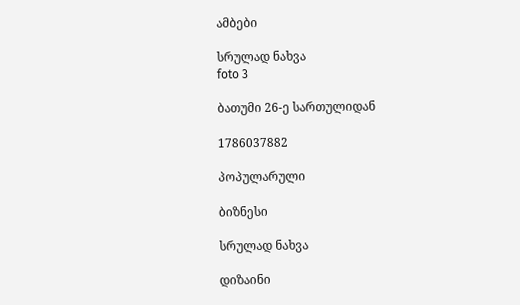ამბები

სრულად ნახვა
foto 3

ბათუმი 26-ე სართულიდან

1786037882

პოპულარული

ბიზნესი

სრულად ნახვა

დიზაინი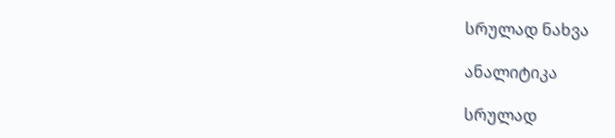სრულად ნახვა

ანალიტიკა

სრულად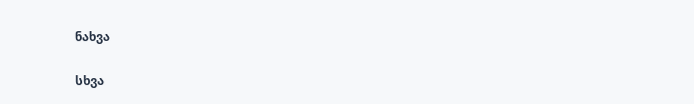ნახვა

სხვა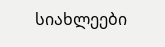სიახლეები